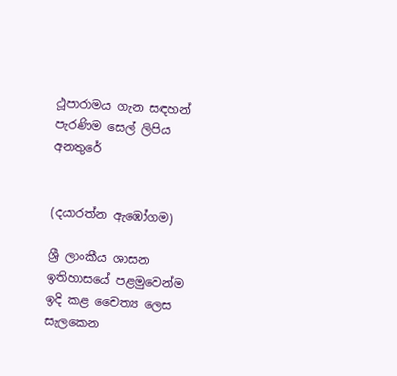ථූපාරාමය ගැන සඳහන් පැරණිම සෙල් ලිපිය අනතුරේ


(දයාරත්න ඇඹෝගම)

ශ්‍රී ලාංකීය ශාසන ඉතිහාසයේ පළමුවෙන්ම ඉදි කළ චෛත්‍ය ලෙස සැලකෙන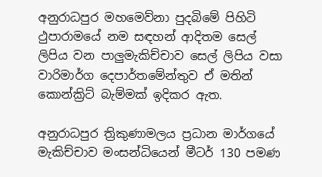අනුරාධපුර මහමෙව්නා පුදබිමේ පිහිටි ථුපාරාමයේ නම සඳහන් ආදිතම සෙල් ලිපිය වන පාලුමැකිච්චාව සෙල් ලිපිය වසා වාරිමාර්ග දෙපාර්තමේන්තුව ඒ මතින් කොන්ක්‍රිට් බැම්මක් ඉදිකර ඇත.

අනුරාධපුර ත්‍රිකුණාමලය ප්‍රධාන මාර්ගයේ මැකිච්චාව මංසන්ධියෙන් මීටර් 130 පමණ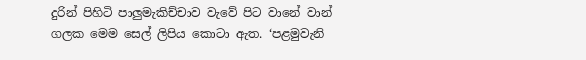දුරින් පිහිටි පාලුමැකිච්චාව වැවේ පිට වානේ වාන් ගලක මෙම සෙල් ලිපිය කොටා ඇත. ‘පළමුවැනි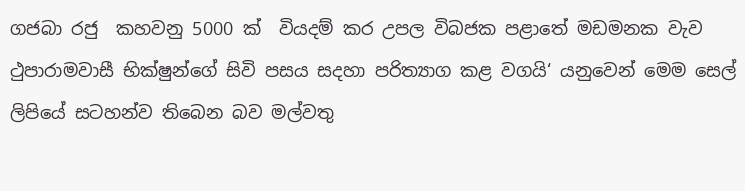ගජබා රජු  කහවනු 5000 ක්  වියදම් කර උපල විබජක පළාතේ මඩමනක වැව ථුපාරාමවාසී භික්ෂුන්ගේ සිවි පසය සදහා පරිත්‍යාග කළ වගයි‘ යනුවෙන් මෙම සෙල් ලිපියේ සටහන්ව තිබෙන බව මල්වතු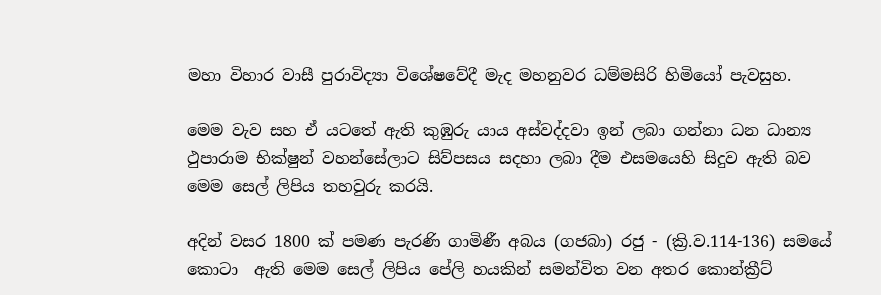මහා විහාර වාසී පුරාවිද්‍යා විශේෂවේදී මැද මහනුවර ධම්මසිරි හිමියෝ පැවසුහ.

මෙම වැව සහ ඒ යටතේ ඇති කුඹුරු යාය අස්වද්දවා ඉන් ලබා ගන්නා ධන ධාන්‍ය ථුපාරාම භික්ෂුන් වහන්සේලාට සිව්පසය සදහා ලබා දීම එසමයෙහි සිදුව ඇති බව මෙම සෙල් ලිපිය තහවුරු කරයි.

අදින් වසර 1800 ක් පමණ පැරණි ගාමිණී අබය (ගජබා) රජු - (ක්‍රි.ව.114-136) සමයේ කොටා  ඇති මෙම සෙල් ලිපිය පේලි හයකින් සමන්විත වන අතර කොන්ක්‍රීට්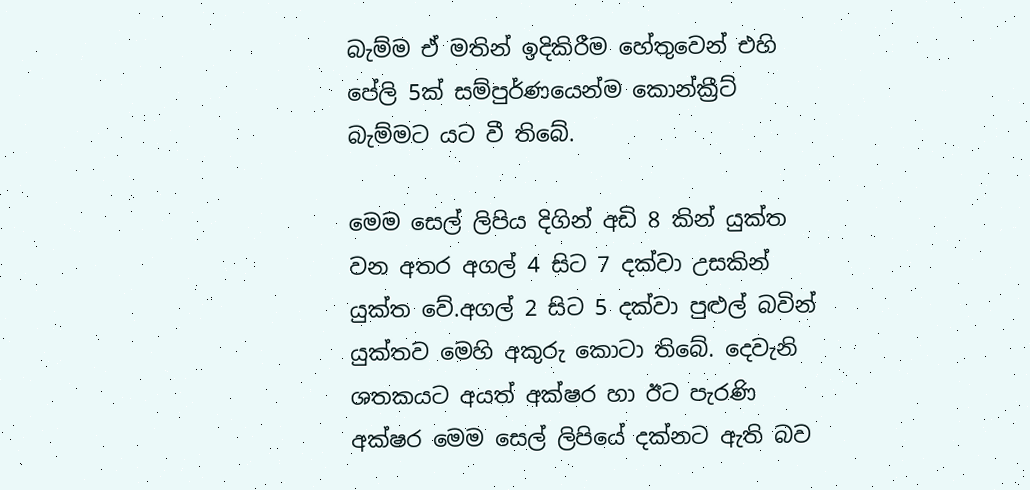බැම්ම ඒ මතින් ඉදිකිරීම හේතුවෙන් එහි පේලි 5ක් සම්පුර්ණයෙන්ම කොන්ක්‍රීට් බැම්මට යට වී තිබේ.

මෙම සෙල් ලිපිය දිගින් අඩි 8 කින් යුක්ත වන අතර අගල් 4 සිට 7 දක්වා උසකින් යුක්ත වේ.අගල් 2 සිට 5 දක්වා පුළුල් බවින් යුක්තව මෙහි අකුරු කොටා තිබේ. දෙවැනි ශතකයට අයත් අක්ෂර හා ඊට පැරණි අක්ෂර මෙම සෙල් ලිපියේ දක්නට ඇති බව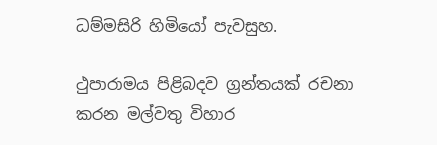ධම්මසිරි හිමියෝ පැවසුහ.

ථුපාරාමය පිළිබදව ග්‍රන්තයක් රචනා කරන මල්වතු විහාර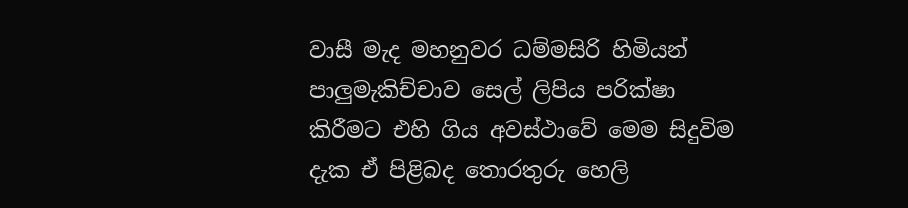වාසී මැද මහනුවර ධම්මසිරි හිමියන්  පාලුමැකිච්චාව සෙල් ලිපිය පරික්ෂා කිරීමට එහි ගිය අවස්ථාවේ මෙම සිදුවිම දැක ඒ පිළිබද තොරතුරු හෙලි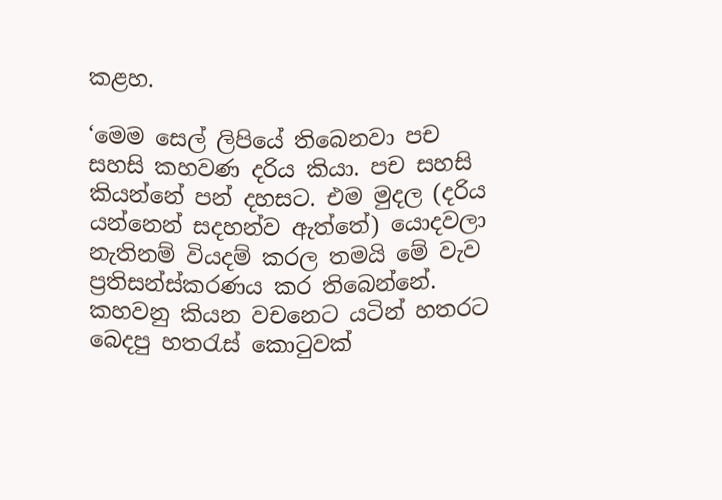කළහ.

‘මෙම සෙල් ලිපියේ තිබෙනවා පච සහසි කහවණ දරිය කියා. පච සහසි කියන්නේ පන් දහසට. එම මුදල (දරිය යන්නෙන් සදහන්ව ඇත්තේ) යොදවලා නැතිනම් වියදම් කරල තමයි මේ වැව ප්‍රතිසන්ස්කරණය කර තිබෙන්නේ. කහවනු කියන වචනෙට යටින් හතරට බෙදපු හතරැස් කොටුවක්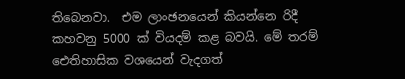තිබෙනවා.  එම ලාංඡනයෙන් කියන්නෙ රිදී කහවනු 5000 ක් වියදම් කළ බවයි. මේ තරම් ඓතිහාසික වශයෙන් වැදගත්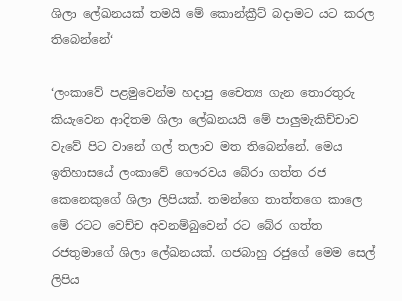ශිලා ලේඛනයක් තමයි මේ කොන්ක්‍රීට් බදාමට යට කරල තිබෙන්නේ‘

‘ලංකාවේ පළමුවෙන්ම හදාපු චෛත්‍ය ගැන තොරතුරු කියැවෙන ආදිතම ශිලා ලේඛනයයි මේ පාලුමැකිච්චාව වැවේ පිට වානේ ගල් තලාව මත තිබෙන්නේ. මෙය ඉතිහාසයේ ලංකාවේ ගෞරවය බේරා ගත්ත රජ කෙනෙකුගේ ශිලා ලිපියක්. තමන්ගෙ තාත්තගෙ කාලෙ මේ රටට වෙච්ච අවනම්බුවෙන් රට බේර ගත්ත රජතුමාගේ ශිලා ලේඛනයක්. ගජබාහු රජුගේ මෙම සෙල් ලිපිය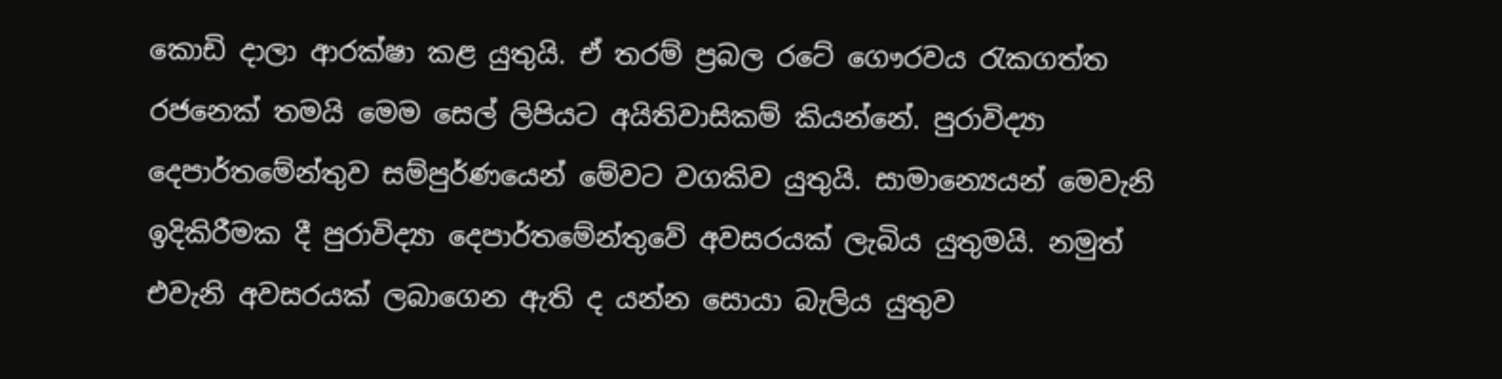කොඩි දාලා ආරක්ෂා කළ යුතුයි. ඒ තරම් ප්‍රබල රටේ ගෞරවය රැකගත්ත රජනෙක් තමයි මෙම සෙල් ලිපියට අයිතිවාසිකම් කියන්නේ. පුරාවිද්‍යා දෙපාර්තමේන්තුව සම්පුර්ණයෙන් මේවට වගකිව යුතුයි. සාමාන්‍යෙයන් මෙවැනි ඉදිකිරීමක දී පුරාවිද්‍යා දෙපාර්තමේන්තුවේ අවසරයක් ලැබිය යුතුමයි. නමුත් එවැනි අවසරයක් ලබාගෙන ඇති ද යන්න සොයා බැලිය යුතුව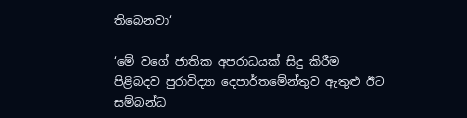තිබෙනවා‘

‘මේ වගේ ජාතික අපරාධයක් සිදු කිරීම පිළිබදව පුරාවිද්‍යා දෙපාර්තමේන්තුව ඇතුළු ඊට සම්බන්ධ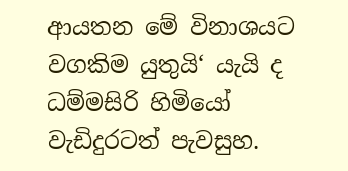ආයතන මේ විනාශයට වගකිම යුතුයි‘ යැයි ද ධම්මසිරි හිමියෝ වැඩිදුරටත් පැවසුහ.